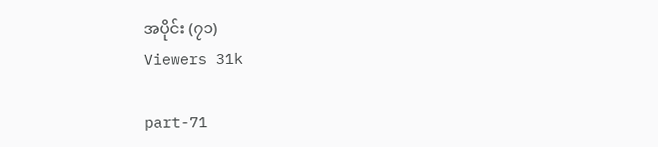အပိုင်း (၇၁)
Viewers 31k

part-71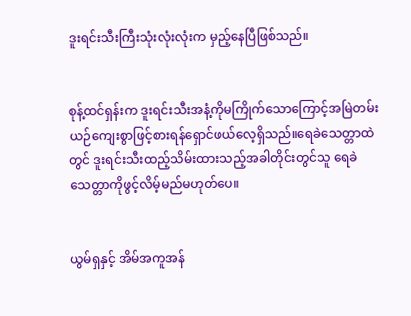ဒူးရင်းသီးကြီးသုံးလုံးလုံးက မှည့်နေပြီဖြစ်သည်။


စုန့်ထင်ရှန်းက ဒူးရင်းသီးအနံ့ကိုမကြိုက်သောကြောင့်အမြဲတမ်းယဉ်ကျေးစွာဖြင့်စားရန်ရှောင်ဖယ်လေ့ရှိသည်။ရေခဲသေတ္တာထဲတွင် ဒူးရင်းသီးထည့်သိမ်းထားသည့်အခါတိုင်းတွင်သူ ရေခဲသေတ္တာကိုဖွင့်လိမ့်မည်မဟုတ်ပေ။


ယွမ်ရှနှင့် အိမ်အကူအန်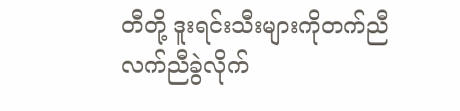တီတို့ ဒူးရင်းသီးများကိုတက်ညီလက်ညီခွဲလိုက်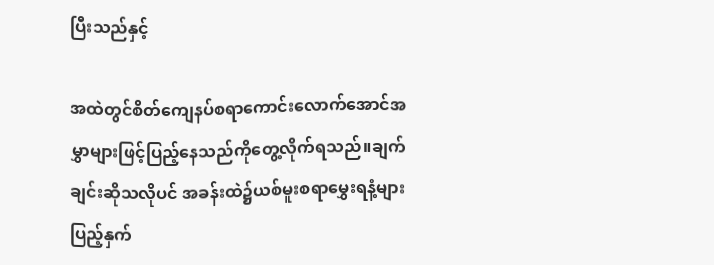ပြီးသည်နှင့်

အထဲတွင်စိတ်ကျေနပ်စရာကောင်းလောက်အောင်အမွှာများဖြင့်ပြည့်နေသည်ကိုတွေ့လိုက်ရသည်။ချက်ချင်းဆိုသလိုပင် အခန်းထဲ၌ယစ်မူးစရာမွှေးရနံ့များပြည့်နှက်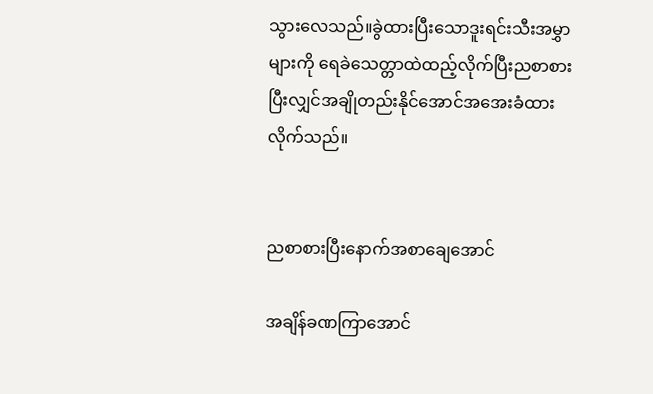သွားလေသည်။ခွဲထားပြီးသောဒူးရင်းသီးအမွှာများကို ရေခဲသေတ္တာထဲထည့်လိုက်ပြီးညစာစားပြီးလျှင်အချိုတည်းနိုင်အောင်အအေးခံထားလိုက်သည်။


ညစာစားပြီးနောက်အစာချေအောင်

အချိန်ခဏကြာအောင်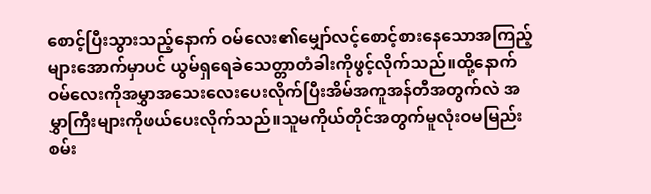စောင့်ပြီးသွားသည့်နောက် ဝမ်လေး၏မျှော်လင့်စောင့်စားနေသောအကြည့်များအောက်မှာပင် ယွမ်ရှရေခဲသေတ္တာတံခါးကိုဖွင့်လိုက်သည်။ထို့နောက် ဝမ်လေးကိုအမွှာအသေးလေးပေးလိုက်ပြီးအိမ်အကူအန်တီအတွက်လဲ အမွှာကြီးများကိုဖယ်ပေးလိုက်သည်။သူမကိုယ်တိုင်အတွက်မူလုံးဝမမြည်းစမ်း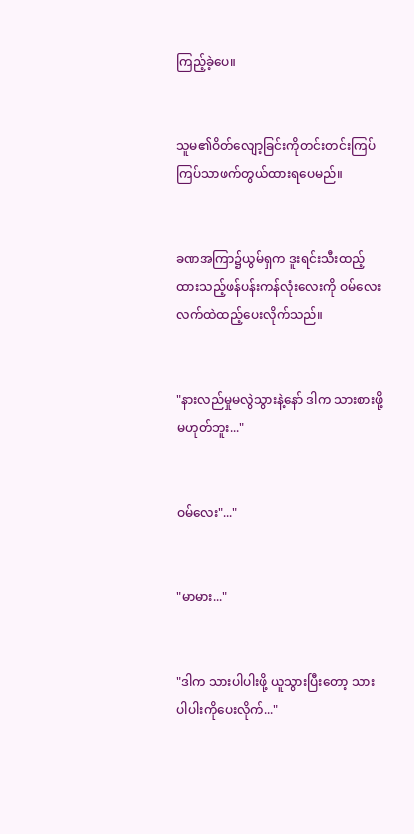ကြည့်ခဲ့ပေ။


သူမ၏ဝိတ်လျော့ခြင်းကိုတင်းတင်းကြပ်ကြပ်သာဖက်တွယ်ထားရပေမည်။


ခဏအကြာ၌ယွမ်ရှက ဒူးရင်းသီးထည့်ထားသည့်ဖန်ပန်းကန်လုံးလေးကို ဝမ်လေးလက်ထဲထည့်ပေးလိုက်သည်။


"နားလည်မှုမလွဲသွားနဲ့နော် ဒါက သားစားဖို့မဟုတ်ဘူး..."


ဝမ်လေး"..."


"မာမား..."


"ဒါက သားပါပါးဖို့ ယူသွားပြီးတော့ သားပါပါးကိုပေးလိုက်..."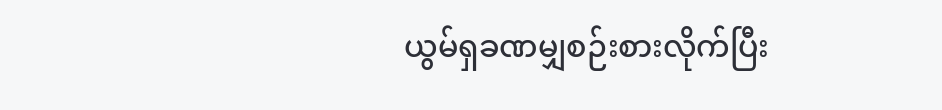ယွမ်ရှခဏမျှစဉ်းစားလိုက်ပြီး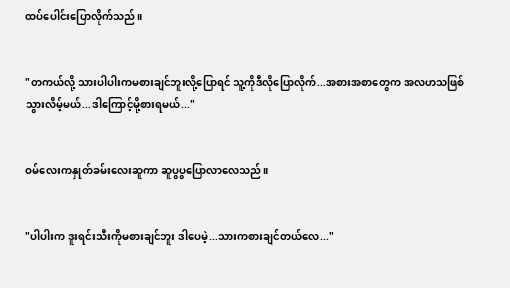ထပ်ပေါင်းပြောလိုက်သည်။


"တကယ်လို့ သားပါပါးကမစားချင်ဘူးလို့ပြောရင် သူ့ကိုဒီလိုပြောလိုက်...အစားအစာတွေက အလဟသဖြစ်သွားလိမ့်မယ်...ဒါကြောင့်မို့စားရမယ်..."


ဝမ်လေးကနှုတ်ခမ်းလေးဆူကာ ဆူပွပွပြောလာလေသည်။


"ပါပါးက ဒူးရင်းသီးကိုမစားချင်ဘူး ဒါပေမဲ့...သားကစားချင်တယ်လေ..."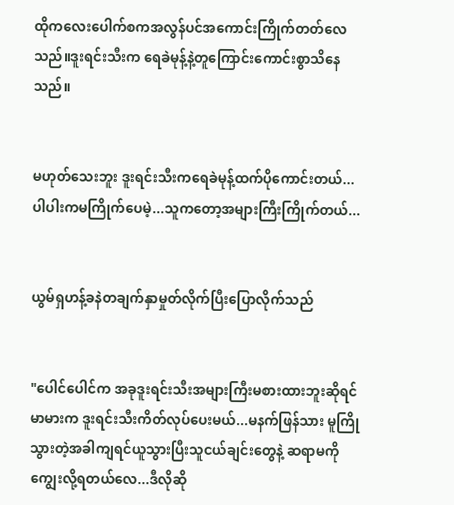ထိုကလေးပေါက်စကအလွန်ပင်အကောင်းကြိုက်တတ်လေသည်။ဒူးရင်းသီးက ရေခဲမုန့်နဲ့တူကြောင်းကောင်းစွာသိနေသည်။


မဟုတ်သေးဘူး ဒူးရင်းသီးကရေခဲမုန့်ထက်ပိုကောင်းတယ်...ပါပါးကမကြိုက်ပေမဲ့...သူကတော့အများကြီးကြိုက်တယ်...


ယွမ်ရှဟန့်ခနဲတချက်နှာမှုတ်လိုက်ပြီးပြောလိုက်သည်


"ပေါင်ပေါင်က အခုဒူးရင်းသီးအများကြီးမစားထားဘူးဆိုရင် မာမားက ဒူးရင်းသီးကိတ်လုပ်ပေးမယ်...မနက်ဖြန်သား မူကြိုသွားတဲ့အခါကျရင်ယူသွားပြီးသူငယ်ချင်းတွေနဲ့ ဆရာမကိုကျွေးလို့ရတယ်လေ...ဒီလိုဆို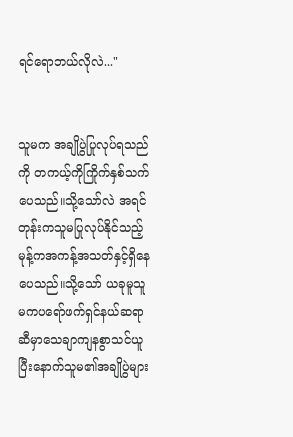ရင်ရောဘယ်လိုလဲ..."


သူမက အချိုပွဲပြုလုပ်ရသည်ကို တကယ့်ကိုကြိုက်နှစ်သက်ပေသည်။သို့သော်လဲ အရင်တုန်းကသူမပြုလုပ်နိုင်သည့် မုန့်ကအကန့်အသတ်နှင့်ရှိနေပေသည်။သို့သော် ယခုမူသူမကပရော်ဖက်ရှင်နယ်ဆရာဆီမှာသေချာကျနစွာသင်ယူပြီးနောက်သူမ၏အချိုပွဲများ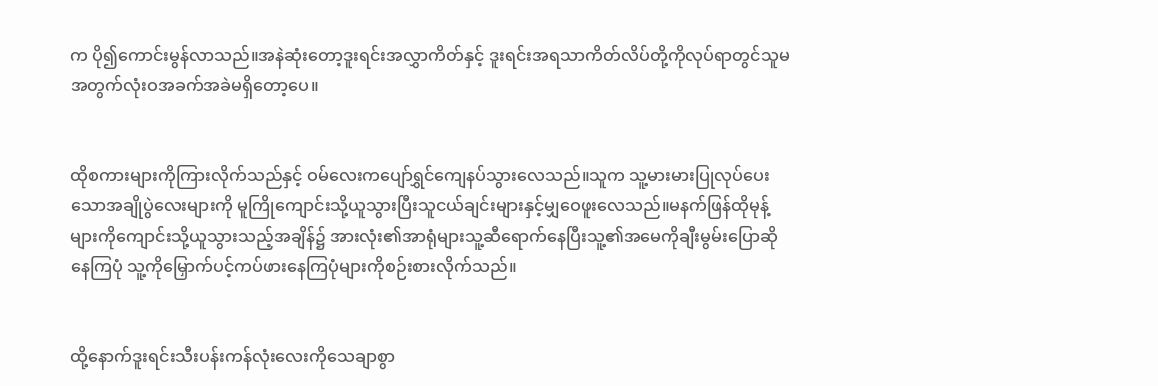က ပို၍ကောင်းမွန်လာသည်။အနဲဆုံးတော့ဒူးရင်းအလွှာကိတ်နှင့် ဒူးရင်းအရသာကိတ်လိပ်တို့ကိုလုပ်ရာတွင်သူမအတွက်လုံးဝအခက်အခဲမရှိတော့ပေ။


ထိုစကားများကိုကြားလိုက်သည်နှင့် ဝမ်လေးကပျော်ရွှင်ကျေနပ်သွားလေသည်။သူက သူ့မားမားပြုလုပ်ပေးသောအချိုပွဲလေးများကို မူကြိုကျောင်းသို့ယူသွားပြီးသူငယ်ချင်းများနှင့်မျှဝေဖူးလေသည်။မနက်ဖြန်ထိုမုန့်များကိုကျောင်းသို့ယူသွားသည့်အချိန်၌ အားလုံး၏အာရုံများသူ့ဆီရောက်နေပြီးသူ့၏အမေကိုချီးမွမ်းပြောဆိုနေကြပုံ သူ့ကိုမြှောက်ပင့်ကပ်ဖားနေကြပုံများကိုစဉ်းစားလိုက်သည်။


ထို့နောက်ဒူးရင်းသီးပန်းကန်လုံးလေးကိုသေချာစွာ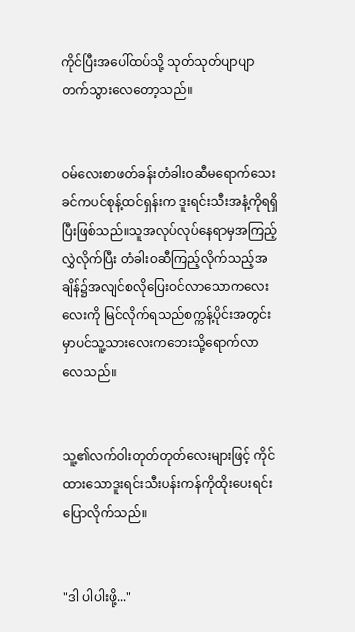ကိုင်ပြီးအပေါ်ထပ်သို့ သုတ်သုတ်ပျာပျာတက်သွားလေတော့သည်။


ဝမ်လေးစာဖတ်ခန်းတံခါးဝဆီမရောက်သေးခင်ကပင်စုန့်ထင်ရှန်းက ဒူးရင်းသီးအနံ့ကိုရရှိပြီးဖြစ်သည်။သူအလုပ်လုပ်နေရာမှအကြည့်လွှဲလိုက်ပြီး တံခါးဝဆီကြည့်လိုက်သည့်အချိန်၌အလျင်စလိုပြေးဝင်လာသောကလေးလေးကို မြင်လိုက်ရသည်စက္ကန့်ပိုင်းအတွင်းမှာပင်သူ့သားလေးကဘေးသို့ရောက်လာလေသည်။


သူ့၏လက်ဝါးတုတ်တုတ်လေးများဖြင့် ကိုင်ထားသောဒူးရင်းသီးပန်းကန်ကိုထိုးပေးရင်းပြောလိုက်သည်။


"ဒါ ပါပါးဖို့..."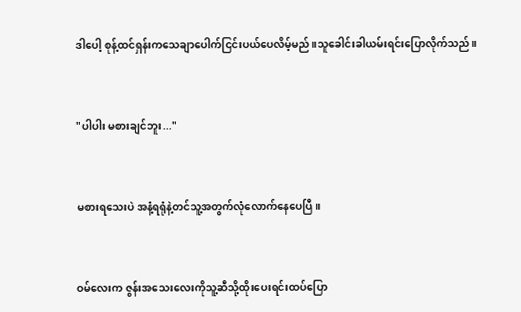ဒါပေါ့ စုန့်ထင်ရှန်းကသေချာပေါက်ငြင်းပယ်ပေလိမ့်မည်။သူခေါင်းခါယမ်းရင်းပြောလိုက်သည်။


"ပါပါး မစားချင်ဘူး..."


မစားရသေးပဲ အနံ့ရရုံနဲ့တင်သူ့အတွက်လုံလောက်နေပေပြီ။


ဝမ်လေးက ဇွန်းအသေးလေးကိုသူ့ဆီသို့ထိုးပေးရင်းထပ်ပြော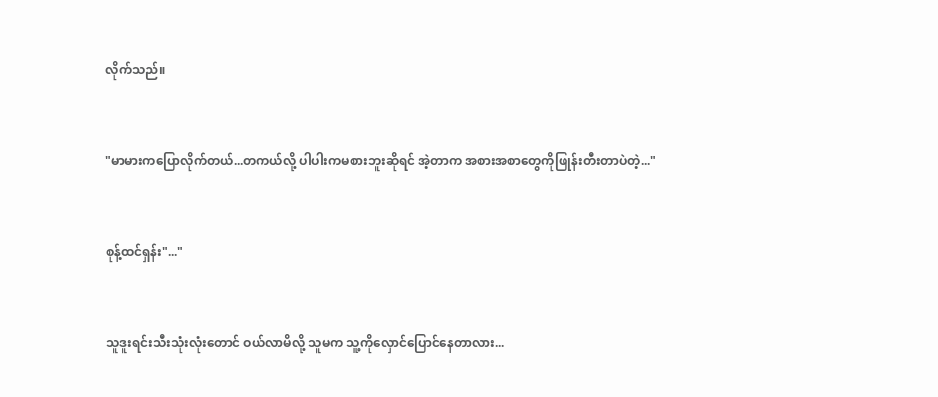လိုက်သည်။


"မာမားကပြောလိုက်တယ်...တကယ်လို့ ပါပါးကမစားဘူးဆိုရင် အဲ့တာက အစားအစာတွေကိုဖြုန်းတီးတာပဲတဲ့..."


စုန့်ထင်ရှန်း"..."


သူဒူးရင်းသီးသုံးလုံးတောင် ဝယ်လာမိလို့ သူမက သူ့ကိုလှောင်ပြောင်နေတာလား...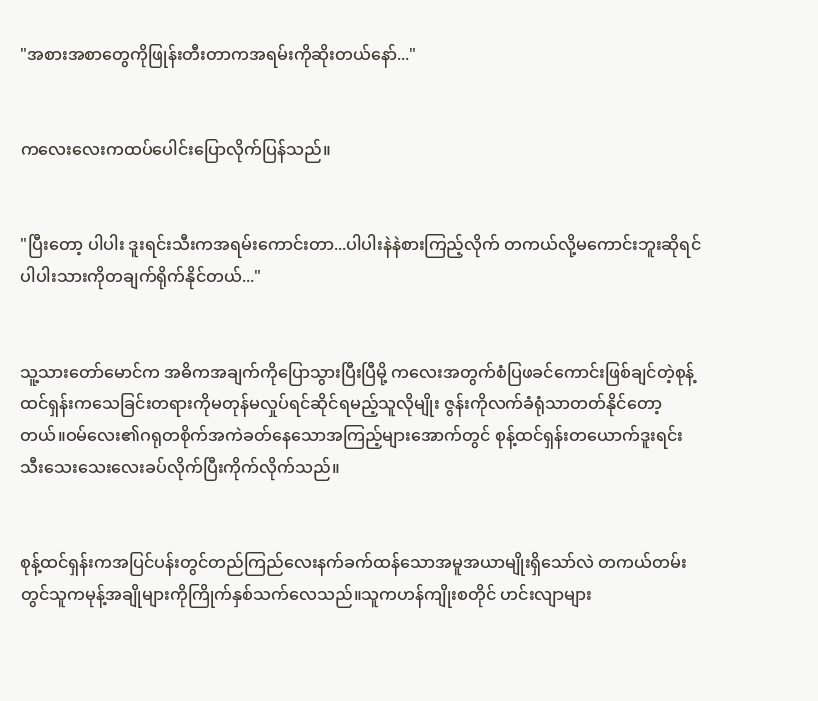"အစားအစာတွေကိုဖြုန်းတီးတာကအရမ်းကိုဆိုးတယ်နော်..."


ကလေးလေးကထပ်ပေါင်းပြောလိုက်ပြန်သည်။


"ပြီးတော့ ပါပါး ဒူးရင်းသီးကအရမ်းကောင်းတာ...ပါပါးနဲနဲစားကြည့်လိုက် တကယ်လို့မကောင်းဘူးဆိုရင် ပါပါးသားကိုတချက်ရိုက်နိုင်တယ်..."


သူ့သားတော်မောင်က အဓိကအချက်ကိုပြောသွားပြီးပြီမို့ ကလေးအတွက်စံပြဖခင်ကောင်းဖြစ်ချင်တဲ့စုန့်ထင်ရှန်းကသေခြင်းတရားကိုမတုန်မလှုပ်ရင်ဆိုင်ရမည့်သူလိုမျိုး ဇွန်းကိုလက်ခံရုံသာတတ်နိုင်တော့တယ်။ဝမ်လေး၏ဂရုတစိုက်အကဲခတ်နေသောအကြည့်များအောက်တွင် စုန့်ထင်ရှန်းတယောက်ဒူးရင်းသီးသေးသေးလေးခပ်လိုက်ပြီးကိုက်လိုက်သည်။


စုန့်ထင်ရှန်းကအပြင်ပန်းတွင်တည်ကြည်လေးနက်ခက်ထန်သောအမူအယာမျိုးရှိသော်လဲ တကယ်တမ်းတွင်သူကမုန့်အချိုများကိုကြိုက်နှစ်သက်လေသည်။သူကဟန်ကျိုးစတိုင် ဟင်းလျာများ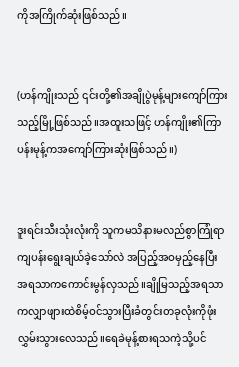ကိုအကြိုက်ဆုံးဖြစ်သည်။


(ဟန်ကျိုးသည် ၎င်းတို့၏အချိုပွဲမုန့်များကျော်ကြားသည့်မြို့ဖြစ်သည်။အထူးသဖြင့် ဟန်ကျိုး၏ကြာပန်းမုန့်ကအကျော်ကြားဆုံးဖြစ်သည်။)


ဒူးရင်းသီးသုံးလုံးကို သူကမသိနားမလည်စွာကြုံရာကျပန်းရွေးချယ်ခဲ့သော်လဲ အပြည့်အဝမှည့်နေပြီး အရသာကကောင်းမွန်လှသည်။ချိုမြသည့်အရသာကလျှာဖျားထဲစိမ့်ဝင်သွားပြီးခံတွင်းတခုလုံးကိုဖုံးလွှမ်းသွားလေသည်။ရေခဲမုန့်စားရသကဲ့သို့ပင်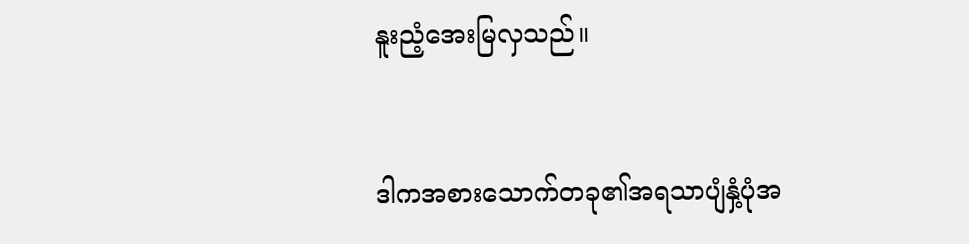နူးညံ့အေးမြလှသည်။


ဒါကအစားသောက်တခု၏အရသာပျံနှံ့ပုံအ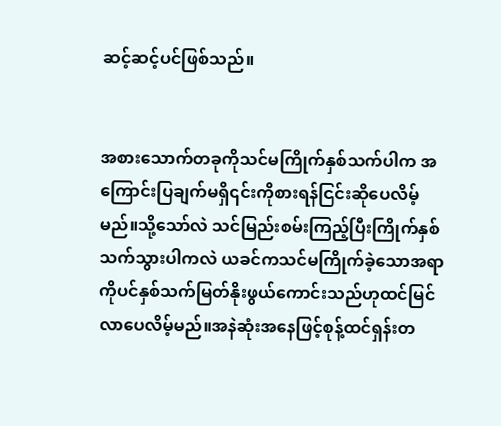ဆင့်ဆင့်ပင်ဖြစ်သည်။


အစားသောက်တခုကိုသင်မကြိုက်နှစ်သက်ပါက အကြောင်းပြချက်မရှိ၎င်းကိုစားရန်ငြင်းဆိုပေလိမ့်မည်။သို့သော်လဲ သင်မြည်းစမ်းကြည့်ပြီးကြိုက်နှစ်သက်သွားပါကလဲ ယခင်ကသင်မကြိုက်ခဲ့သောအရာကိုပင်နှစ်သက်မြတ်နိုးဖွယ်ကောင်းသည်ဟုထင်မြင်လာပေလိမ့်မည်။အနဲဆုံးအနေဖြင့်စုန့်ထင်ရှန်းတ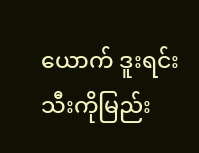ယောက် ဒူးရင်းသီးကိုမြည်း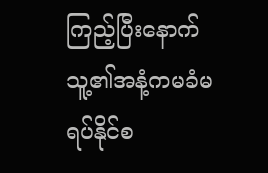ကြည့်ပြီးနောက် သူ့၏အနံ့ကမခံမရပ်နိုင်စ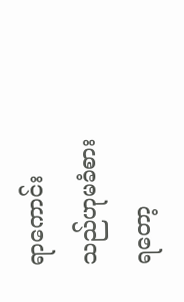ရာကောင်းသည်ဟုမခံစားရတော့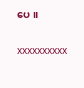ပေ။

xxxxxxxxxx